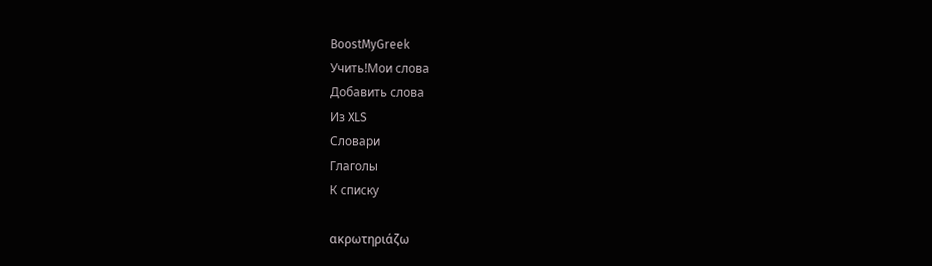BoostMyGreek
Учить!Мои слова
Добавить слова
Из XLS
Словари
Глаголы
К списку

ακρωτηριάζω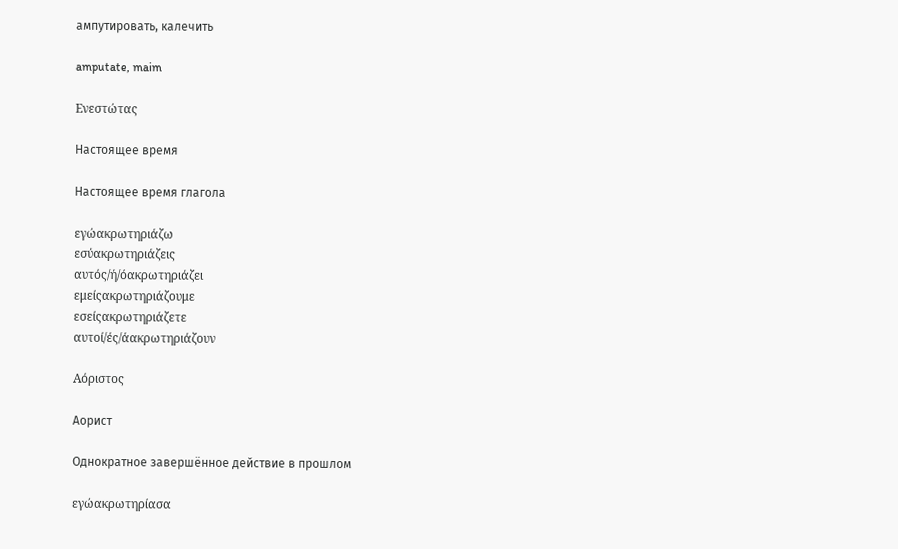ампутировать, калечить

amputate, maim

Ενεστώτας

Настоящее время

Настоящее время глагола

εγώακρωτηριάζω
εσύακρωτηριάζεις
αυτός/ή/όακρωτηριάζει
εμείςακρωτηριάζουμε
εσείςακρωτηριάζετε
αυτοί/ές/άακρωτηριάζουν

Αόριστος

Аорист

Однократное завершённое действие в прошлом

εγώακρωτηρίασα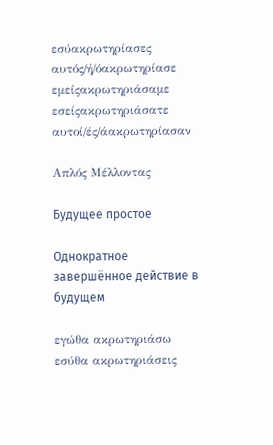εσύακρωτηρίασες
αυτός/ή/όακρωτηρίασε
εμείςακρωτηριάσαμε
εσείςακρωτηριάσατε
αυτοί/ές/άακρωτηρίασαν

Απλός Μέλλοντας

Будущее простое

Однократное завершённое действие в будущем

εγώθα ακρωτηριάσω
εσύθα ακρωτηριάσεις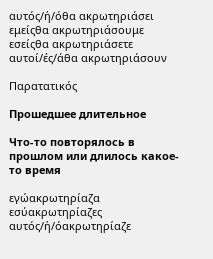αυτός/ή/όθα ακρωτηριάσει
εμείςθα ακρωτηριάσουμε
εσείςθα ακρωτηριάσετε
αυτοί/ές/άθα ακρωτηριάσουν

Παρατατικός

Прошедшее длительное

Что-то повторялось в прошлом или длилось какое-то время

εγώακρωτηρίαζα
εσύακρωτηρίαζες
αυτός/ή/όακρωτηρίαζε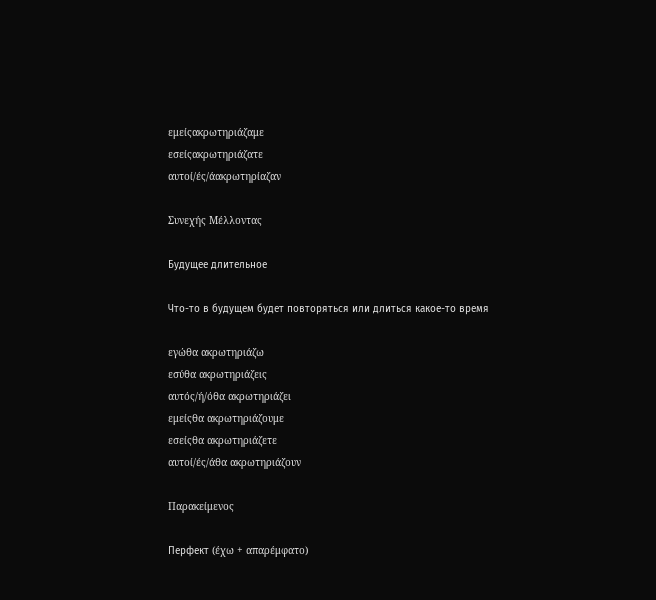εμείςακρωτηριάζαμε
εσείςακρωτηριάζατε
αυτοί/ές/άακρωτηρίαζαν

Συνεχής Μέλλοντας

Будущее длительное

Что-то в будущем будет повторяться или длиться какое-то время

εγώθα ακρωτηριάζω
εσύθα ακρωτηριάζεις
αυτός/ή/όθα ακρωτηριάζει
εμείςθα ακρωτηριάζουμε
εσείςθα ακρωτηριάζετε
αυτοί/ές/άθα ακρωτηριάζουν

Παρακείμενος

Перфект (έχω + απαρέμφατο)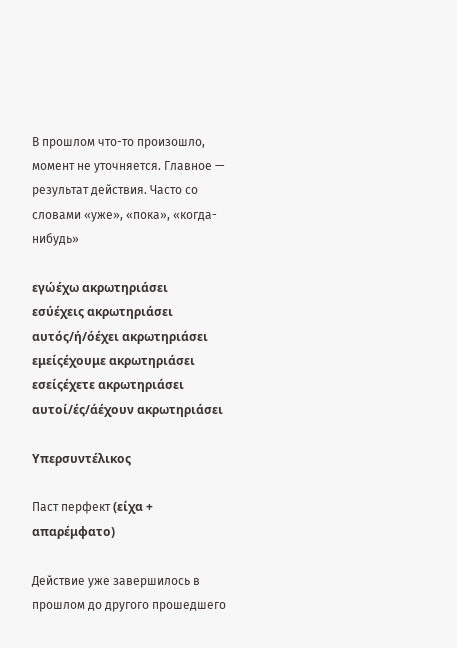В прошлом что-то произошло, момент не уточняется. Главное — результат действия. Часто со словами «уже», «пока», «когда-нибудь»

εγώέχω ακρωτηριάσει
εσύέχεις ακρωτηριάσει
αυτός/ή/όέχει ακρωτηριάσει
εμείςέχουμε ακρωτηριάσει
εσείςέχετε ακρωτηριάσει
αυτοί/ές/άέχουν ακρωτηριάσει

Υπερσυντέλικος

Паст перфект (είχα + απαρέμφατο)

Действие уже завершилось в прошлом до другого прошедшего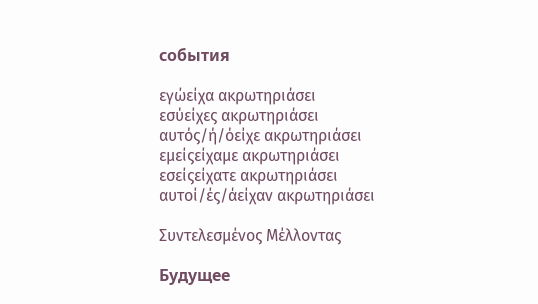события

εγώείχα ακρωτηριάσει
εσύείχες ακρωτηριάσει
αυτός/ή/όείχε ακρωτηριάσει
εμείςείχαμε ακρωτηριάσει
εσείςείχατε ακρωτηριάσει
αυτοί/ές/άείχαν ακρωτηριάσει

Συντελεσμένος Μέλλοντας

Будущее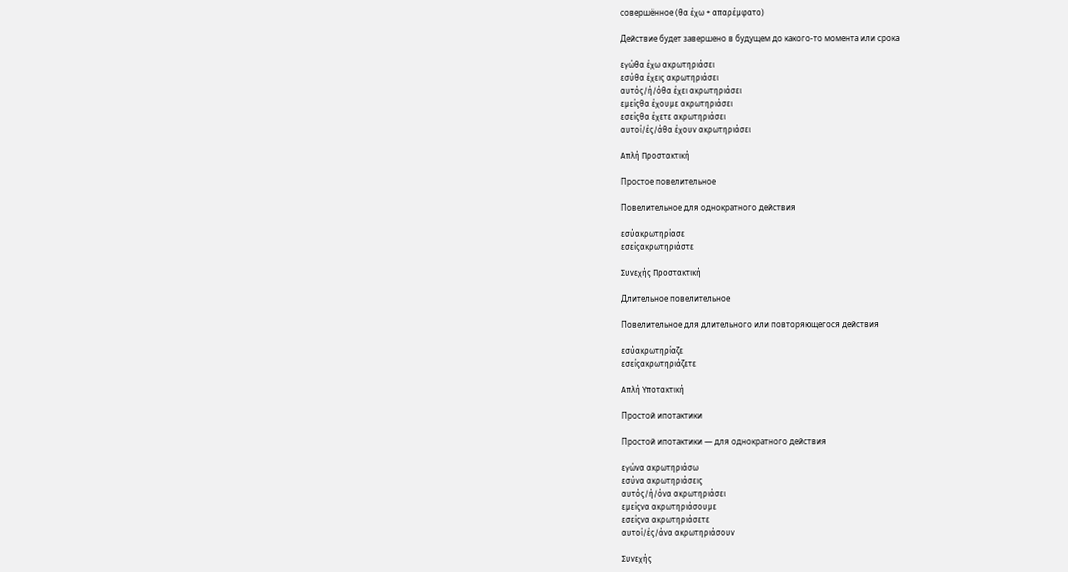совершённое (θα έχω + απαρέμφατο)

Действие будет завершено в будущем до какого-то момента или срока

εγώθα έχω ακρωτηριάσει
εσύθα έχεις ακρωτηριάσει
αυτός/ή/όθα έχει ακρωτηριάσει
εμείςθα έχουμε ακρωτηριάσει
εσείςθα έχετε ακρωτηριάσει
αυτοί/ές/άθα έχουν ακρωτηριάσει

Απλή Προστακτική

Простое повелительное

Повелительное для однократного действия

εσύακρωτηρίασε
εσείςακρωτηριάστε

Συνεχής Προστακτική

Длительное повелительное

Повелительное для длительного или повторяющегося действия

εσύακρωτηρίαζε
εσείςακρωτηριάζετε

Απλή Υποτακτική

Простой ипотактики

Простой ипотактики — для однократного действия

εγώνα ακρωτηριάσω
εσύνα ακρωτηριάσεις
αυτός/ή/όνα ακρωτηριάσει
εμείςνα ακρωτηριάσουμε
εσείςνα ακρωτηριάσετε
αυτοί/ές/άνα ακρωτηριάσουν

Συνεχής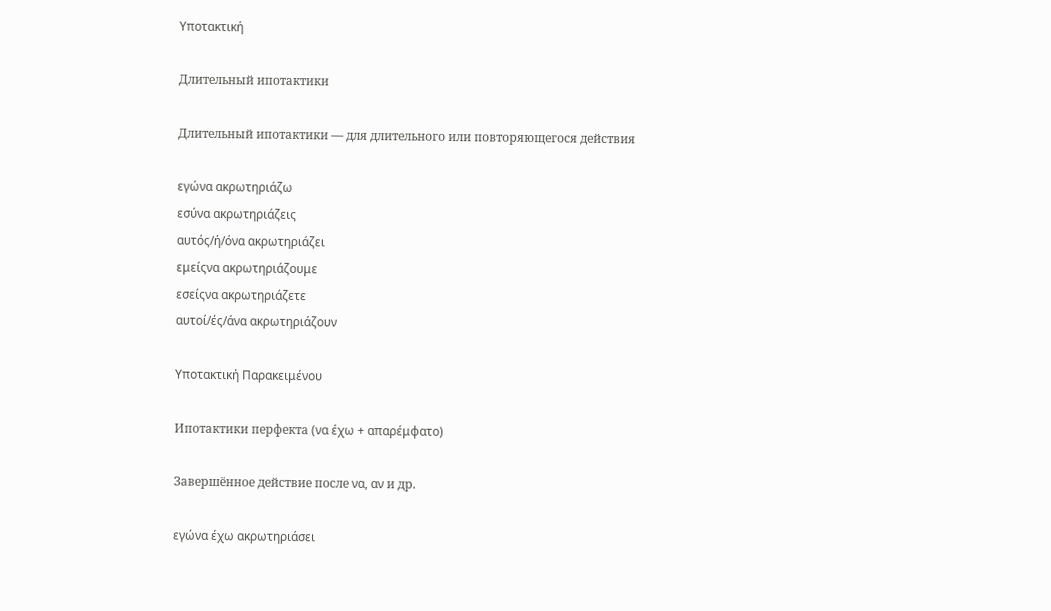Υποτακτική

Длительный ипотактики

Длительный ипотактики — для длительного или повторяющегося действия

εγώνα ακρωτηριάζω
εσύνα ακρωτηριάζεις
αυτός/ή/όνα ακρωτηριάζει
εμείςνα ακρωτηριάζουμε
εσείςνα ακρωτηριάζετε
αυτοί/ές/άνα ακρωτηριάζουν

Υποτακτική Παρακειμένου

Ипотактики перфекта (να έχω + απαρέμφατο)

Завершённое действие после να, αν и др.

εγώνα έχω ακρωτηριάσει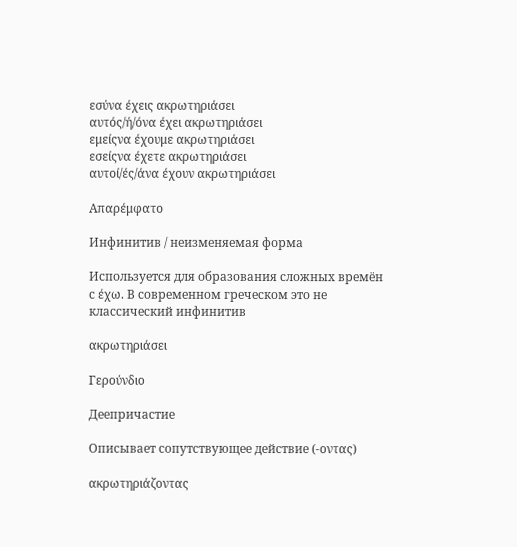εσύνα έχεις ακρωτηριάσει
αυτός/ή/όνα έχει ακρωτηριάσει
εμείςνα έχουμε ακρωτηριάσει
εσείςνα έχετε ακρωτηριάσει
αυτοί/ές/άνα έχουν ακρωτηριάσει

Απαρέμφατο

Инфинитив / неизменяемая форма

Используется для образования сложных времён с έχω. В современном греческом это не классический инфинитив

ακρωτηριάσει

Γερούνδιο

Деепричастие

Описывает сопутствующее действие (-οντας)

ακρωτηριάζοντας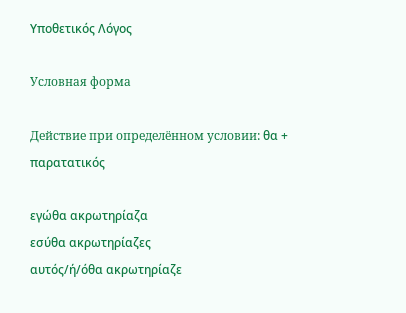Υποθετικός Λόγος

Условная форма

Действие при определённом условии: θα + παρατατικός

εγώθα ακρωτηρίαζα
εσύθα ακρωτηρίαζες
αυτός/ή/όθα ακρωτηρίαζε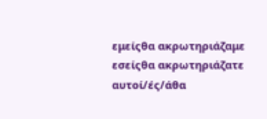εμείςθα ακρωτηριάζαμε
εσείςθα ακρωτηριάζατε
αυτοί/ές/άθα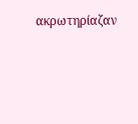ακρωτηρίαζαν